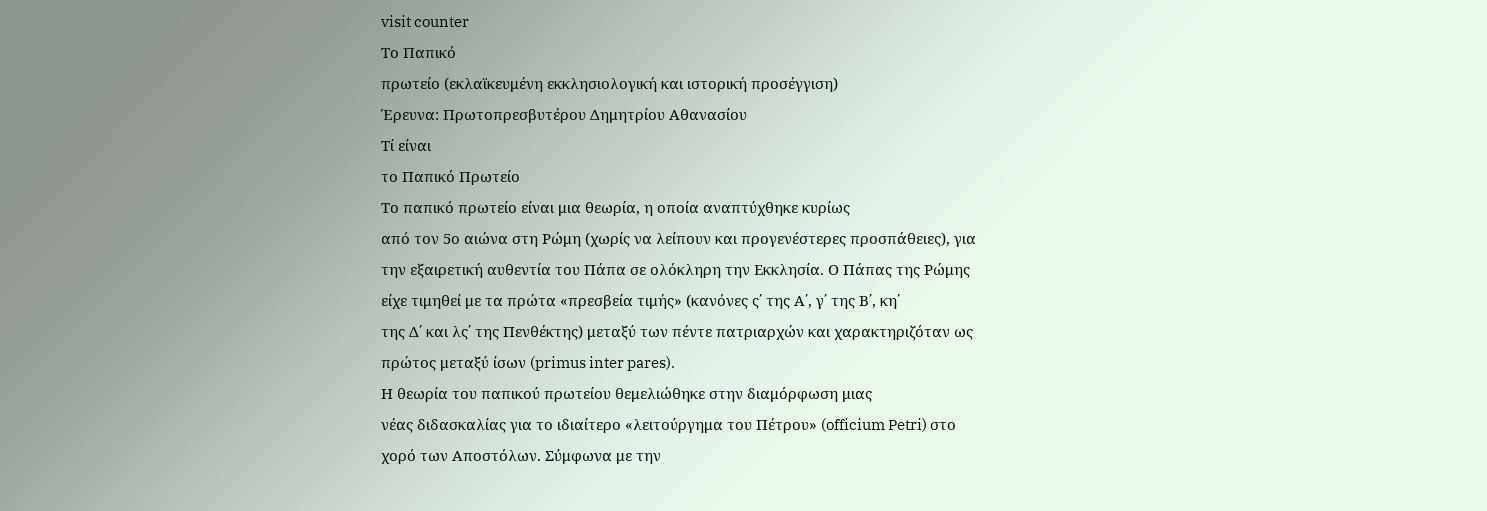visit counter
Tο Παπικό
πρωτείο (εκλαϊκευμένη εκκλησιολογική και ιστορική προσέγγιση)
Έρευνα: Πρωτοπρεσβυτέρου Δημητρίου Αθανασίου
Τί είναι
το Παπικό Πρωτείο
Το παπικό πρωτείο είναι μια θεωρία, η οποία αναπτύχθηκε κυρίως
από τον 5ο αιώνα στη Ρώμη (χωρίς να λείπουν και προγενέστερες προσπάθειες), για
την εξαιρετική αυθεντία του Πάπα σε ολόκληρη την Εκκλησία. Ο Πάπας της Ρώμης
είχε τιμηθεί με τα πρώτα «πρεσβεία τιμής» (κανόνες ς΄ της Α΄, γ΄ της Β΄, κη΄
της Δ΄ και λς΄ της Πενθέκτης) μεταξύ των πέντε πατριαρχών και χαρακτηριζόταν ως
πρώτος μεταξύ ίσων (primus inter pares).
Η θεωρία του παπικού πρωτείου θεμελιώθηκε στην διαμόρφωση μιας
νέας διδασκαλίας για το ιδιαίτερο «λειτούργημα του Πέτρου» (officium Petri) στο
χορό των Αποστόλων. Σύμφωνα με την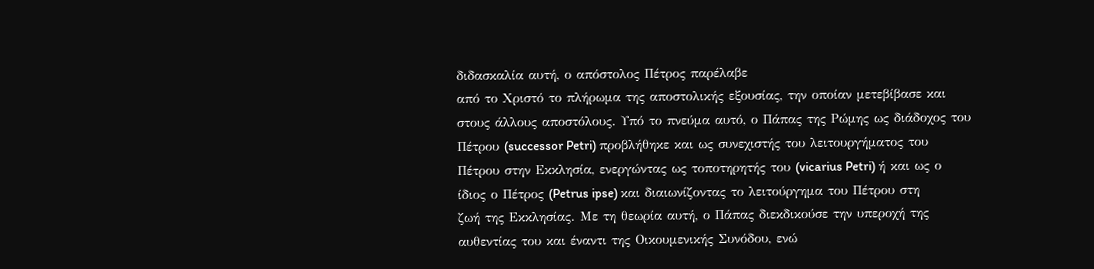διδασκαλία αυτή, ο απόστολος Πέτρος παρέλαβε
από το Χριστό το πλήρωμα της αποστολικής εξουσίας, την οποίαν μετεβίβασε και
στους άλλους αποστόλους. Υπό το πνεύμα αυτό, ο Πάπας της Ρώμης ως διάδοχος του
Πέτρου (successor Petri) προβλήθηκε και ως συνεχιστής του λειτουργήματος του
Πέτρου στην Εκκλησία, ενεργώντας ως τοποτηρητής του (vicarius Petri) ή και ως ο
ίδιος ο Πέτρος (Petrus ipse) και διαιωνίζοντας το λειτούργημα του Πέτρου στη
ζωή της Εκκλησίας. Με τη θεωρία αυτή, ο Πάπας διεκδικούσε την υπεροχή της
αυθεντίας του και έναντι της Οικουμενικής Συνόδου, ενώ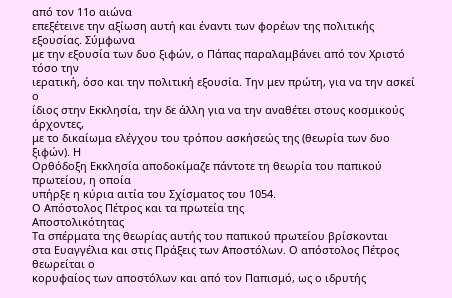από τον 11ο αιώνα
επεξέτεινε την αξίωση αυτή και έναντι των φορέων της πολιτικής εξουσίας. Σύμφωνα
με την εξουσία των δυο ξιφών, ο Πάπας παραλαμβάνει από τον Χριστό τόσο την
ιερατική, όσο και την πολιτική εξουσία. Την μεν πρώτη, για να την ασκεί ο
ίδιος στην Εκκλησία, την δε άλλη για να την αναθέτει στους κοσμικούς άρχοντες,
με το δικαίωμα ελέγχου του τρόπου ασκήσεώς της (θεωρία των δυο ξιφών). Η
Ορθόδοξη Εκκλησία αποδοκίμαζε πάντοτε τη θεωρία του παπικού πρωτείου, η οποία
υπήρξε η κύρια αιτία του Σχίσματος του 1054.
Ο Απόστολος Πέτρος και τα πρωτεία της
Αποστολικότητας
Τα σπέρματα της θεωρίας αυτής του παπικού πρωτείου βρίσκονται
στα Ευαγγέλια και στις Πράξεις των Αποστόλων. Ο απόστολος Πέτρος θεωρείται ο
κορυφαίος των αποστόλων και από τον Παπισμό, ως ο ιδρυτής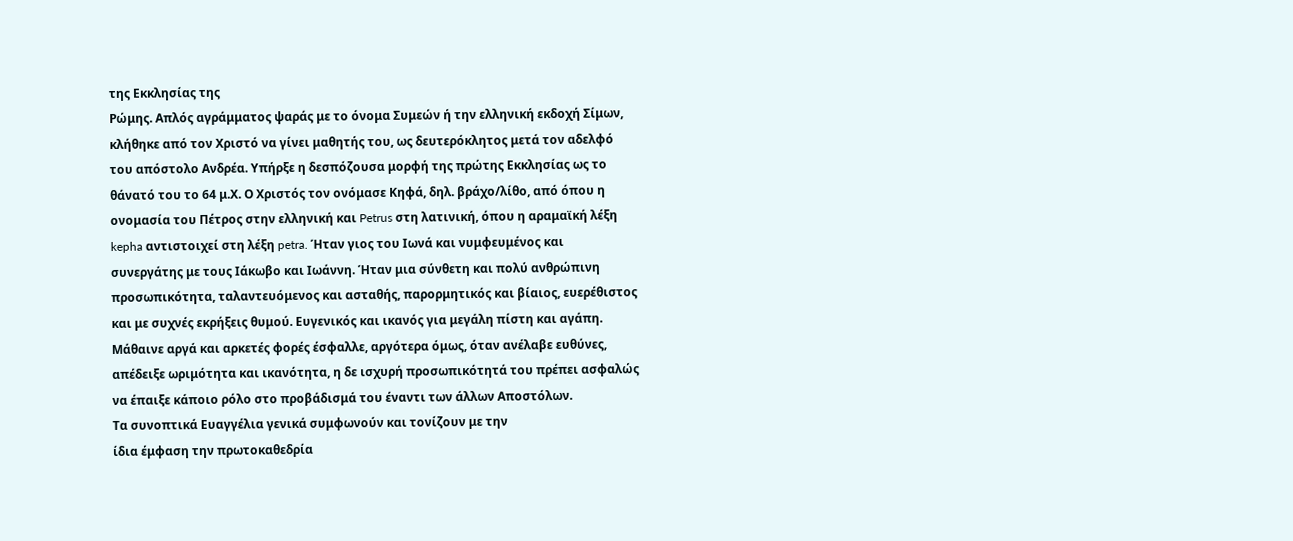της Εκκλησίας της
Ρώμης. Απλός αγράμματος ψαράς με το όνομα Συμεών ή την ελληνική εκδοχή Σίμων,
κλήθηκε από τον Χριστό να γίνει μαθητής του, ως δευτερόκλητος μετά τον αδελφό
του απόστολο Ανδρέα. Υπήρξε η δεσπόζουσα μορφή της πρώτης Εκκλησίας ως το
θάνατό του το 64 μ.Χ. Ο Χριστός τον ονόμασε Κηφά, δηλ. βράχο/λίθο, από όπου η
ονομασία του Πέτρος στην ελληνική και Petrus στη λατινική, όπου η αραμαϊκή λέξη
kepha αντιστοιχεί στη λέξη petra. Ήταν γιος του Ιωνά και νυμφευμένος και
συνεργάτης με τους Ιάκωβο και Ιωάννη. Ήταν μια σύνθετη και πολύ ανθρώπινη
προσωπικότητα, ταλαντευόμενος και ασταθής, παρορμητικός και βίαιος, ευερέθιστος
και με συχνές εκρήξεις θυμού. Ευγενικός και ικανός για μεγάλη πίστη και αγάπη.
Μάθαινε αργά και αρκετές φορές έσφαλλε, αργότερα όμως, όταν ανέλαβε ευθύνες,
απέδειξε ωριμότητα και ικανότητα, η δε ισχυρή προσωπικότητά του πρέπει ασφαλώς
να έπαιξε κάποιο ρόλο στο προβάδισμά του έναντι των άλλων Αποστόλων.
Τα συνοπτικά Ευαγγέλια γενικά συμφωνούν και τονίζουν με την
ίδια έμφαση την πρωτοκαθεδρία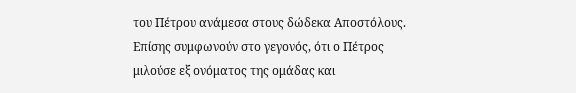του Πέτρου ανάμεσα στους δώδεκα Αποστόλους.
Επίσης συμφωνούν στο γεγονός, ότι ο Πέτρος μιλούσε εξ ονόματος της ομάδας και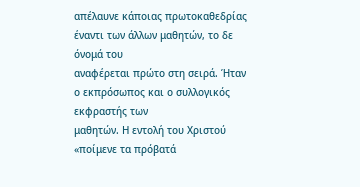απέλαυνε κάποιας πρωτοκαθεδρίας έναντι των άλλων μαθητών, το δε όνομά του
αναφέρεται πρώτο στη σειρά. Ήταν ο εκπρόσωπος και ο συλλογικός εκφραστής των
μαθητών. Η εντολή του Χριστού «ποίμενε τα πρόβατά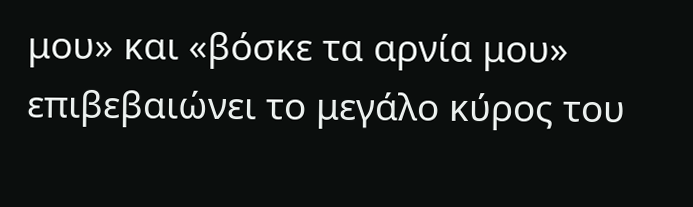μου» και «βόσκε τα αρνία μου»
επιβεβαιώνει το μεγάλο κύρος του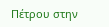Πέτρου στην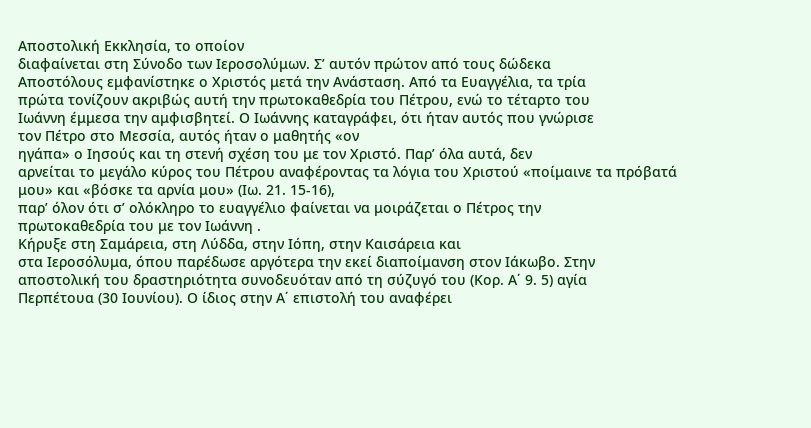Αποστολική Εκκλησία, το οποίον
διαφαίνεται στη Σύνοδο των Ιεροσολύμων. Σ’ αυτόν πρώτον από τους δώδεκα
Αποστόλους εμφανίστηκε ο Χριστός μετά την Ανάσταση. Από τα Ευαγγέλια, τα τρία
πρώτα τονίζουν ακριβώς αυτή την πρωτοκαθεδρία του Πέτρου, ενώ το τέταρτο του
Ιωάννη έμμεσα την αμφισβητεί. Ο Ιωάννης καταγράφει, ότι ήταν αυτός που γνώρισε
τον Πέτρο στο Μεσσία, αυτός ήταν ο μαθητής «ον
ηγάπα» ο Ιησούς και τη στενή σχέση του με τον Χριστό. Παρ’ όλα αυτά, δεν
αρνείται το μεγάλο κύρος του Πέτρου αναφέροντας τα λόγια του Χριστού «ποίμαινε τα πρόβατά μου» και «βόσκε τα αρνία μου» (Ιω. 21. 15-16),
παρ’ όλον ότι σ’ ολόκληρο το ευαγγέλιο φαίνεται να μοιράζεται ο Πέτρος την
πρωτοκαθεδρία του με τον Ιωάννη .
Κήρυξε στη Σαμάρεια, στη Λύδδα, στην Ιόπη, στην Καισάρεια και
στα Ιεροσόλυμα, όπου παρέδωσε αργότερα την εκεί διαποίμανση στον Ιάκωβο. Στην
αποστολική του δραστηριότητα συνοδευόταν από τη σύζυγό του (Κορ. Α΄ 9. 5) αγία
Περπέτουα (30 Ιουνίου). Ο ίδιος στην Α΄ επιστολή του αναφέρει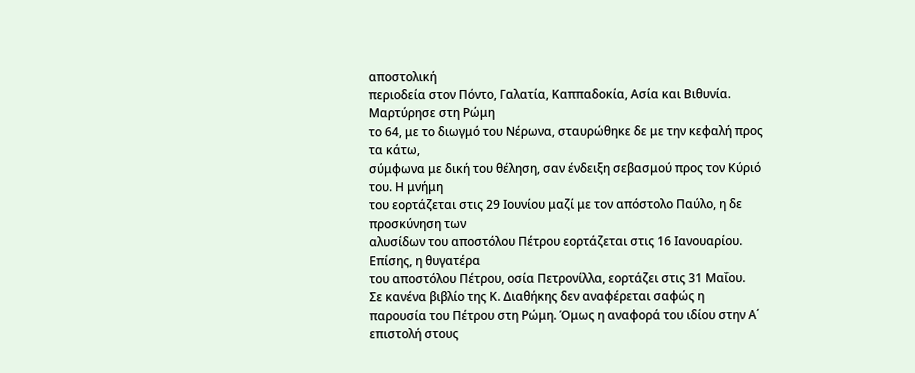αποστολική
περιοδεία στον Πόντο, Γαλατία, Καππαδοκία, Ασία και Βιθυνία. Μαρτύρησε στη Ρώμη
το 64, με το διωγμό του Νέρωνα, σταυρώθηκε δε με την κεφαλή προς τα κάτω,
σύμφωνα με δική του θέληση, σαν ένδειξη σεβασμού προς τον Κύριό του. Η μνήμη
του εορτάζεται στις 29 Ιουνίου μαζί με τον απόστολο Παύλο, η δε προσκύνηση των
αλυσίδων του αποστόλου Πέτρου εορτάζεται στις 16 Ιανουαρίου. Επίσης, η θυγατέρα
του αποστόλου Πέτρου, οσία Πετρονίλλα, εορτάζει στις 31 Μαΐου.
Σε κανένα βιβλίο της Κ. Διαθήκης δεν αναφέρεται σαφώς η
παρουσία του Πέτρου στη Ρώμη. Όμως η αναφορά του ιδίου στην Α΄ επιστολή στους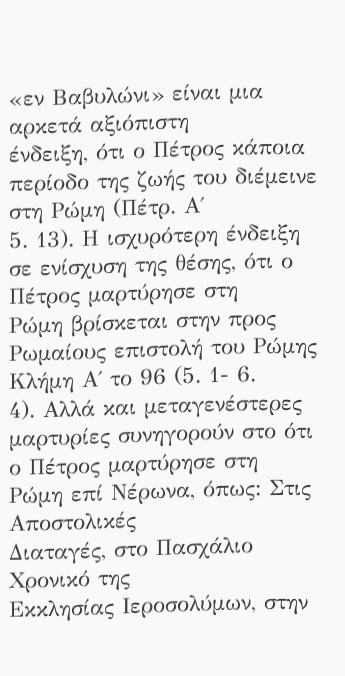«εν Βαβυλώνι» είναι μια αρκετά αξιόπιστη
ένδειξη, ότι ο Πέτρος κάποια περίοδο της ζωής του διέμεινε στη Ρώμη (Πέτρ. Α΄
5. 13). Η ισχυρότερη ένδειξη σε ενίσχυση της θέσης, ότι ο Πέτρος μαρτύρησε στη
Ρώμη βρίσκεται στην προς Ρωμαίους επιστολή του Ρώμης Κλήμη Α΄ το 96 (5. 1- 6.
4). Αλλά και μεταγενέστερες μαρτυρίες συνηγορούν στο ότι ο Πέτρος μαρτύρησε στη
Ρώμη επί Νέρωνα, όπως: Στις Αποστολικές
Διαταγές, στο Πασχάλιο Χρονικό της
Εκκλησίας Ιεροσολύμων, στην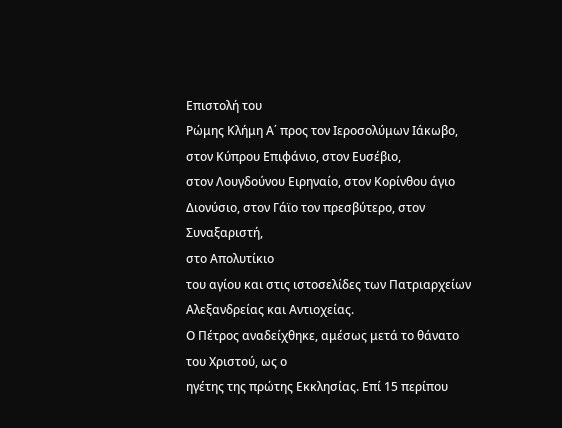Επιστολή του
Ρώμης Κλήμη Α΄ προς τον Ιεροσολύμων Ιάκωβο, στον Κύπρου Επιφάνιο, στον Ευσέβιο,
στον Λουγδούνου Ειρηναίο, στον Κορίνθου άγιο Διονύσιο, στον Γάϊο τον πρεσβύτερο, στον Συναξαριστή,
στο Απολυτίκιο
του αγίου και στις ιστοσελίδες των Πατριαρχείων
Αλεξανδρείας και Αντιοχείας.
Ο Πέτρος αναδείχθηκε, αμέσως μετά το θάνατο του Χριστού, ως ο
ηγέτης της πρώτης Εκκλησίας. Επί 15 περίπου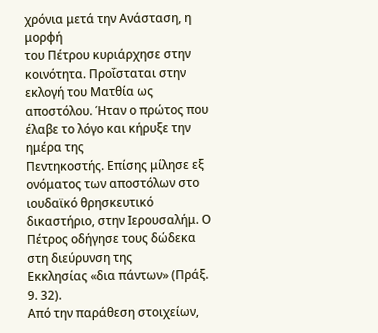χρόνια μετά την Ανάσταση, η μορφή
του Πέτρου κυριάρχησε στην κοινότητα. Προΐσταται στην εκλογή του Ματθία ως
αποστόλου. Ήταν ο πρώτος που έλαβε το λόγο και κήρυξε την ημέρα της
Πεντηκοστής. Επίσης μίλησε εξ ονόματος των αποστόλων στο ιουδαϊκό θρησκευτικό
δικαστήριο, στην Ιερουσαλήμ. Ο Πέτρος οδήγησε τους δώδεκα στη διεύρυνση της
Εκκλησίας «δια πάντων» (Πράξ. 9. 32).
Από την παράθεση στοιχείων,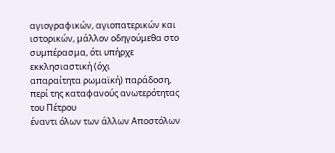αγιογραφικών, αγιοπατερικών και
ιστορικών, μάλλον οδηγούμεθα στο συμπέρασμα, ότι υπήρχε εκκλησιαστική (όχι
απαραίτητα ρωμαϊκή) παράδοση, περί της καταφανούς ανωτερότητας του Πέτρου
έναντι όλων των άλλων Αποστόλων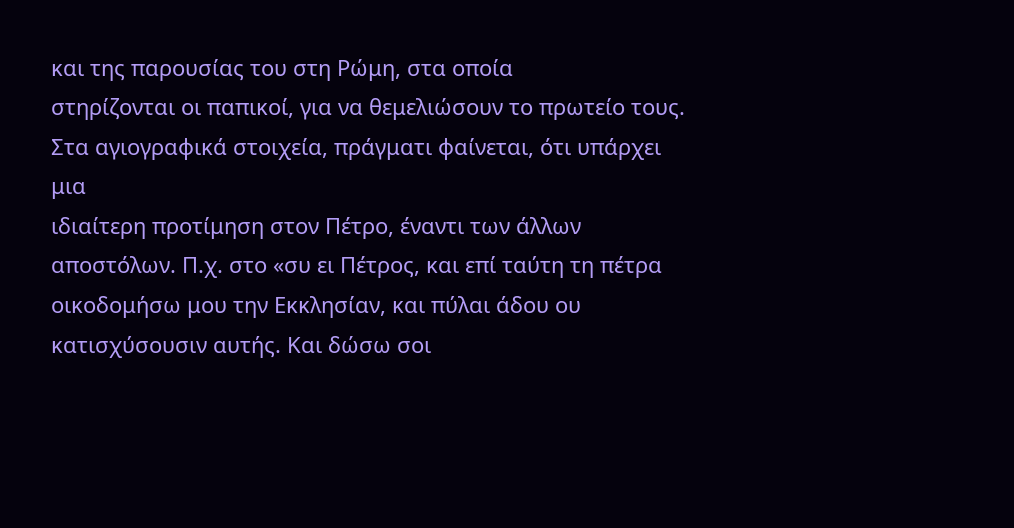και της παρουσίας του στη Ρώμη, στα οποία
στηρίζονται οι παπικοί, για να θεμελιώσουν το πρωτείο τους.
Στα αγιογραφικά στοιχεία, πράγματι φαίνεται, ότι υπάρχει μια
ιδιαίτερη προτίμηση στον Πέτρο, έναντι των άλλων αποστόλων. Π.χ. στο «συ ει Πέτρος, και επί ταύτη τη πέτρα
οικοδομήσω μου την Εκκλησίαν, και πύλαι άδου ου κατισχύσουσιν αυτής. Και δώσω σοι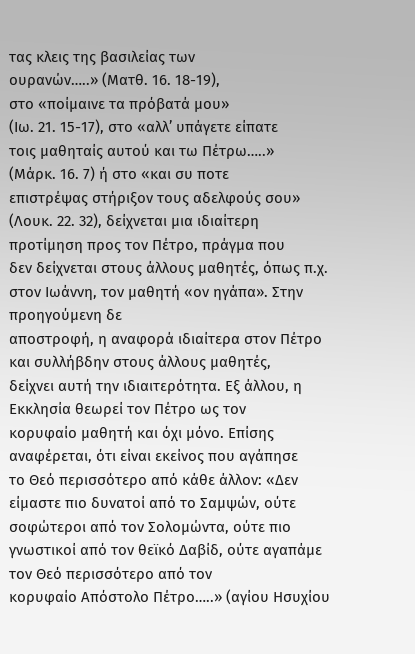τας κλεις της βασιλείας των
ουρανών…..» (Ματθ. 16. 18-19),
στο «ποίμαινε τα πρόβατά μου»
(Ιω. 21. 15-17), στο «αλλ’ υπάγετε είπατε
τοις μαθηταίς αυτού και τω Πέτρω…..»
(Μάρκ. 16. 7) ή στο «και συ ποτε
επιστρέψας στήριξον τους αδελφούς σου»
(Λουκ. 22. 32), δείχνεται μια ιδιαίτερη προτίμηση προς τον Πέτρο, πράγμα που
δεν δείχνεται στους άλλους μαθητές, όπως π.χ. στον Ιωάννη, τον μαθητή «ον ηγάπα». Στην προηγούμενη δε
αποστροφή, η αναφορά ιδιαίτερα στον Πέτρο και συλλήβδην στους άλλους μαθητές,
δείχνει αυτή την ιδιαιτερότητα. Εξ άλλου, η Εκκλησία θεωρεί τον Πέτρο ως τον
κορυφαίο μαθητή και όχι μόνο. Επίσης αναφέρεται, ότι είναι εκείνος που αγάπησε
το Θεό περισσότερο από κάθε άλλον: «Δεν είμαστε πιο δυνατοί από το Σαμψών, ούτε
σοφώτεροι από τον Σολομώντα, ούτε πιο γνωστικοί από τον θεϊκό Δαβίδ, ούτε αγαπάμε τον Θεό περισσότερο από τον
κορυφαίο Απόστολο Πέτρο…..» (αγίου Ησυχίου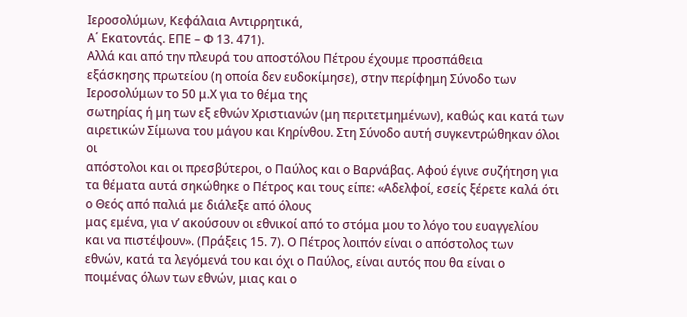Ιεροσολύμων, Κεφάλαια Αντιρρητικά,
Α΄ Εκατοντάς. ΕΠΕ – Φ 13. 471).
Αλλά και από την πλευρά του αποστόλου Πέτρου έχουμε προσπάθεια
εξάσκησης πρωτείου (η οποία δεν ευδοκίμησε), στην περίφημη Σύνοδο των
Ιεροσολύμων το 50 μ.Χ για το θέμα της
σωτηρίας ή μη των εξ εθνών Χριστιανών (μη περιτετμημένων), καθώς και κατά των
αιρετικών Σίμωνα του μάγου και Κηρίνθου. Στη Σύνοδο αυτή συγκεντρώθηκαν όλοι οι
απόστολοι και οι πρεσβύτεροι, ο Παύλος και ο Βαρνάβας. Αφού έγινε συζήτηση για
τα θέματα αυτά σηκώθηκε ο Πέτρος και τους είπε: «Αδελφοί, εσείς ξέρετε καλά ότι
ο Θεός από παλιά με διάλεξε από όλους
μας εμένα, για ν’ ακούσουν οι εθνικοί από το στόμα μου το λόγο του ευαγγελίου
και να πιστέψουν». (Πράξεις 15. 7). Ο Πέτρος λοιπόν είναι ο απόστολος των
εθνών, κατά τα λεγόμενά του και όχι ο Παύλος, είναι αυτός που θα είναι ο
ποιμένας όλων των εθνών, μιας και ο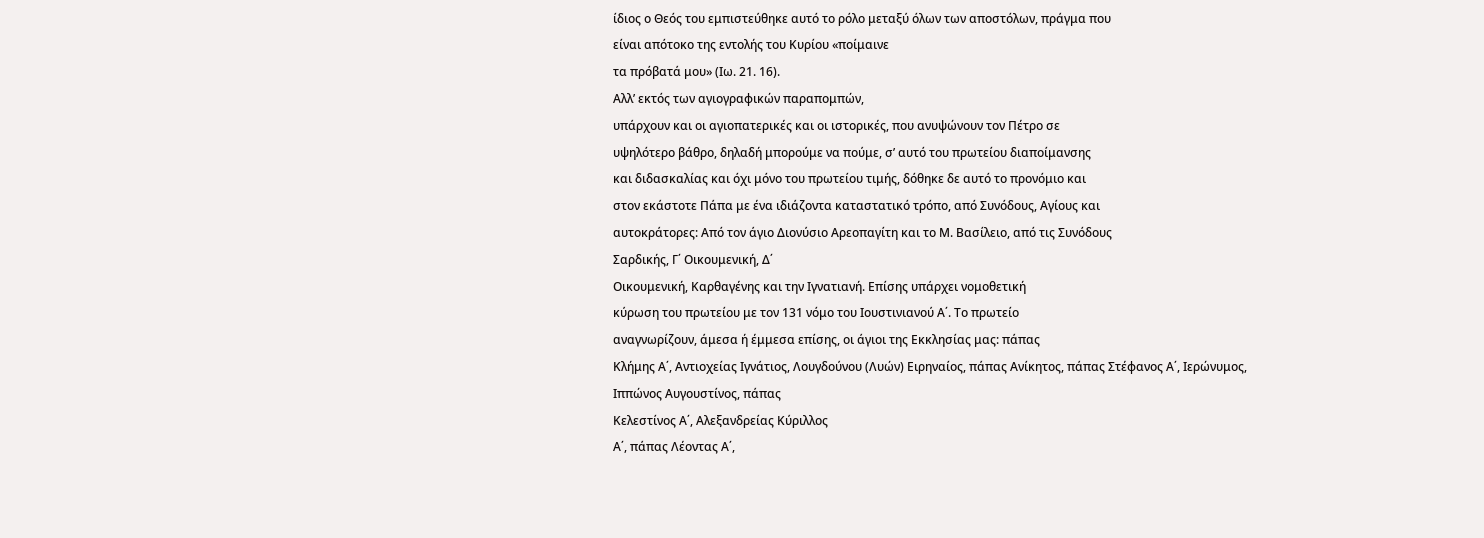ίδιος ο Θεός του εμπιστεύθηκε αυτό το ρόλο μεταξύ όλων των αποστόλων, πράγμα που
είναι απότοκο της εντολής του Κυρίου «ποίμαινε
τα πρόβατά μου» (Ιω. 21. 16).
Αλλ’ εκτός των αγιογραφικών παραπομπών,
υπάρχουν και οι αγιοπατερικές και οι ιστορικές, που ανυψώνουν τον Πέτρο σε
υψηλότερο βάθρο, δηλαδή μπορούμε να πούμε, σ’ αυτό του πρωτείου διαποίμανσης
και διδασκαλίας και όχι μόνο του πρωτείου τιμής, δόθηκε δε αυτό το προνόμιο και
στον εκάστοτε Πάπα με ένα ιδιάζοντα καταστατικό τρόπο, από Συνόδους, Αγίους και
αυτοκράτορες: Από τον άγιο Διονύσιο Αρεοπαγίτη και το Μ. Βασίλειο, από τις Συνόδους
Σαρδικής, Γ΄ Οικουμενική, Δ΄
Οικουμενική, Καρθαγένης και την Ιγνατιανή. Επίσης υπάρχει νομοθετική
κύρωση του πρωτείου με τον 131 νόμο του Ιουστινιανού Α΄. Το πρωτείο
αναγνωρίζουν, άμεσα ή έμμεσα επίσης, οι άγιοι της Εκκλησίας μας: πάπας
Κλήμης Α΄, Αντιοχείας Ιγνάτιος, Λουγδούνου (Λυών) Ειρηναίος, πάπας Ανίκητος, πάπας Στέφανος Α΄, Ιερώνυμος,
Ιππώνος Αυγουστίνος, πάπας
Κελεστίνος Α΄, Αλεξανδρείας Κύριλλος
Α΄, πάπας Λέοντας Α΄,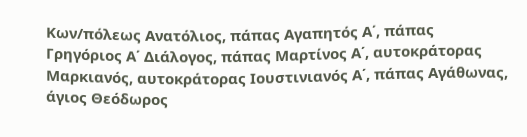Κων/πόλεως Ανατόλιος, πάπας Αγαπητός Α΄, πάπας
Γρηγόριος Α΄ Διάλογος, πάπας Μαρτίνος Α΄, αυτοκράτορας Μαρκιανός, αυτοκράτορας Ιουστινιανός Α΄, πάπας Αγάθωνας,
άγιος Θεόδωρος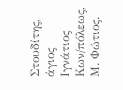Στουδίτης, άγιος Ιγνάτιος
Κων/πόλεως, Μ. Φώτιος.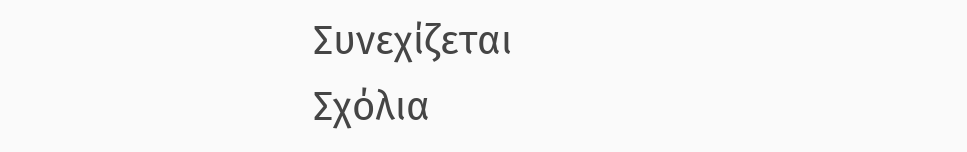Συνεχίζεται
Σχόλια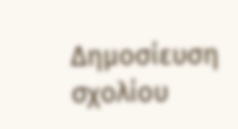Δημοσίευση σχολίου